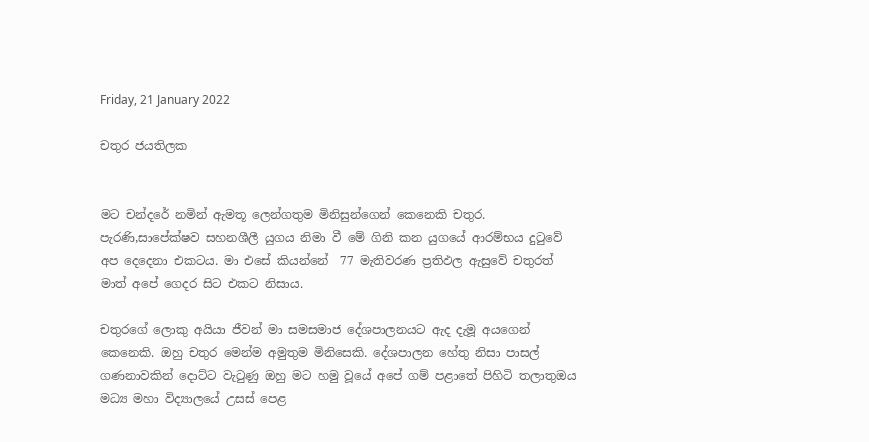Friday, 21 January 2022

චතුර ජයතිලක


මට චන්දරේ නමින් ඇමතූ ලෙන්ගතුම මිනිසුන්ගෙන් කෙනෙකි චතුර. පැරණි,සාපේක්ෂව සහනශීලී යුගය නිමා වී මේ ගිනි කන යුගයේ ආරම්භය දුටුවේ අප දෙදෙනා එකටය. මා එසේ කියන්නේ  77 මැතිවරණ ප්‍රතිඵල ඇසුවේ චතුරත් මාත් අපේ ගෙදර සිට එකට නිසාය.

චතුරගේ ලොකු අයියා ජීවන් මා සමසමාජ දේශපාලනයට ඇද දැමූ අයගෙන් කෙනෙකි. ඔහු චතුර මෙන්ම අමුතුම මිනිසෙකි. දේශපාලන හේතු නිසා පාසල් ගණනාවකින් දොට්ට වැටුණු ඔහු මට හමු වූයේ අපේ ගම් පළාතේ පිහිටි තලාතුඔය මධ්‍ය මහා විද්‍යාලයේ උසස් පෙළ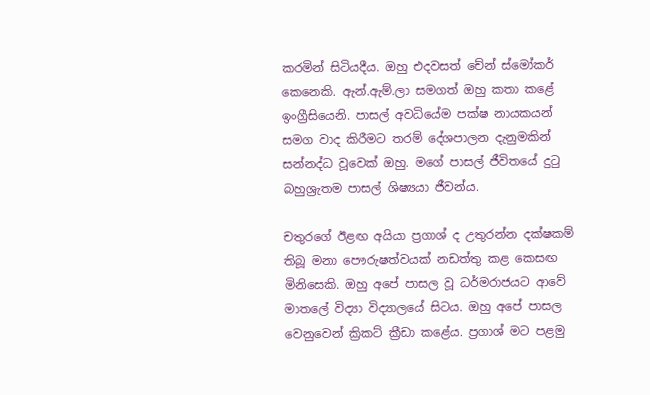කරමින් සිටියදීය. ඔහු එදවසත් චේන් ස්මෝකර් කෙනෙකි. ඇන්.ඇම්.ලා සමගත් ඔහු කතා කළේ ඉංග්‍රීසියෙනි. පාසල් අවධියේම පක්ෂ නායකයන් සමග වාද කිරීමට තරම් දේශපාලන දැනුමකින් සන්නද්ධ වූවෙක් ඔහු. මගේ පාසල් ජීවිතයේ දුටු බහුශ්‍රැතම පාසල් ශිෂ්‍යයා ජීවන්ය.

චතුරගේ ඊළඟ අයියා ප්‍රගාශ් ද උතුරන්න දක්ෂකම් තිබූ මනා පෞරුෂත්වයක් නඩත්තු කළ කෙසඟ මිනිසෙකි. ඔහු අපේ පාසල වූ ධර්මරාජයට ආවේ මාතලේ විද්‍යා විද්‍යාලයේ සිටය. ඔහු අපේ පාසල වෙනුවෙන් ක්‍රිකට් ක්‍රීඩා කළේය. ප්‍රගාශ් මට පළමු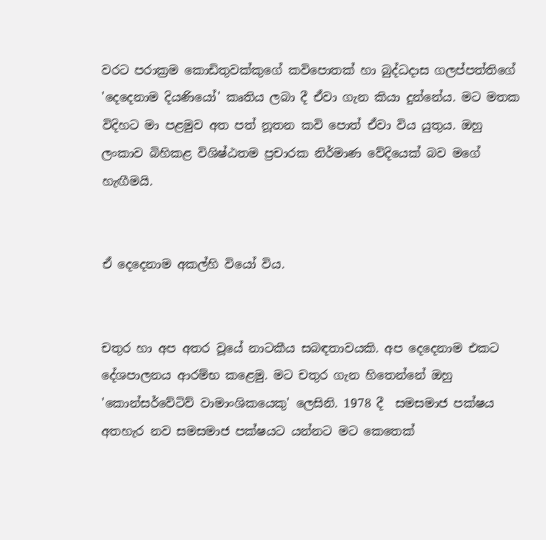වරට පරාක්‍රම කොඩිතුවක්කුගේ කවිපොතක් හා බුද්ධදාස ගලප්පත්තිගේ 'දෙදෙනාම දියණියෝ' කෘතිය ලබා දී ඒවා ගැන කියා දුන්නේය. මට මතක විදිහට මා පළමුව අත පත් නූතන කවි පොත් ඒවා විය යුතුය. ඔහු ලංකාව බිහිකළ විශිෂ්ඨතම ප්‍රචාරක නිර්මාණ වේදියෙක් බව මගේ හැඟීමයි.


ඒ දෙදෙනාම අකල්හි වියෝ විය.


චතුර හා අප අතර වූයේ නාටකීය සබඳතාවයකි. අප දෙදෙනාම එකට දේශපාලනය ආරම්භ කළෙමු. මට චතුර ගැන හිතෙන්නේ ඔහු 'කොන්සර්වේටිව් වාමාංශිකයෙකු' ලෙසිනි. 1978 දී  සමසමාජ පක්ෂය අතහැර නව සමසමාජ පක්ෂයට යන්නට මට කෙතෙක්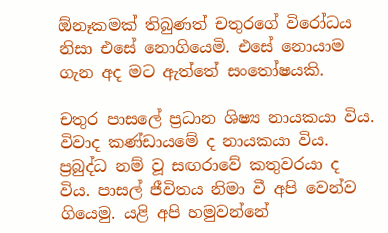ඕනෑකමක් තිබුණත් චතුරගේ විරෝධය නිසා එසේ නොගියෙමි. එසේ නොයාම ගැන අද මට ඇත්තේ සංතෝෂයකි.

චතුර පාසලේ ප්‍රධාන ශිෂ්‍ය නායකයා විය. විවාද කණ්ඩායමේ ද නායකයා විය. ප්‍රබුද්ධ නම් වූ සඟරාවේ කතුවරයා ද විය. පාසල් ජීවිතය නිමා වී අපි වෙන්ව ගියෙමු. යළි අපි හමුවන්නේ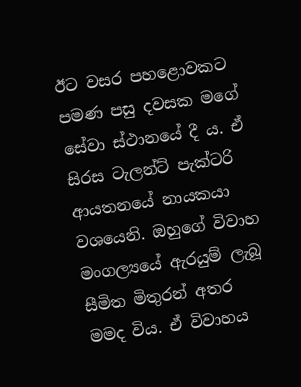ඊට වසර පහළොවකට පමණ පසු දවසක මගේ සේවා ස්ථානයේ දී ය. ඒ සිරස ටැලන්ට් පැක්ටරි ආයතනයේ නායකයා වශයෙනි. ඔහුගේ විවාහ මංගල්‍යයේ ඇරයුම් ලැබූ සීමිත මිතුරන් අතර මමද විය. ඒ විවාහය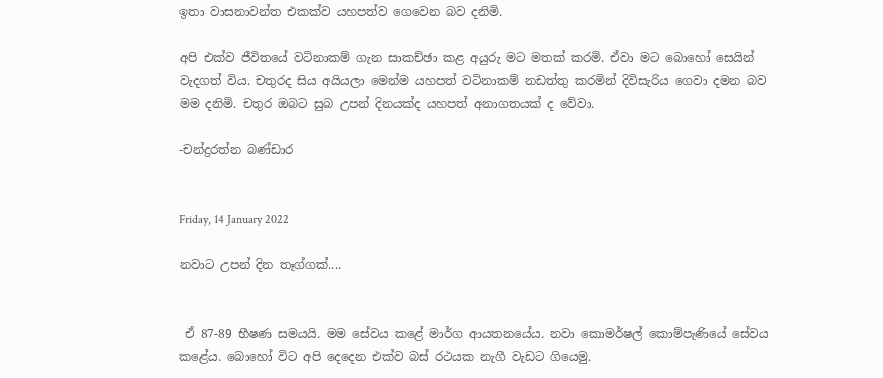ඉතා වාසනාවන්ත එකක්ව යහපත්ව ගෙවෙන බව දනිමි.

අපි එක්ව ජීවිතයේ වටිනාකම් ගැන සාකච්ඡා කළ අයුරු මට මතක් කරමි. ඒවා මට බොහෝ සෙයින් වැදගත් විය. චතුරද සිය අයියලා මෙන්ම යහපත් වටිනාකම් නඩත්තු කරමින් දිවිසැරිය ගෙවා දමන බව මම දනිමි. චතුර ඔබට සුබ උපන් දිනයක්ද යහපත් අනාගතයක් ද වේවා.

-චන්ද්‍රරත්න බණ්ඩාර


Friday, 14 January 2022

නවාට උපන් දින තෑග්ගක්....


 ඒ 87-89 භීෂණ සමයයි. මම සේවය කළේ මාර්ග ආයතනයේය. නවා කොමර්ෂල් කොම්පැණියේ සේවය කළේය. බොහෝ විට අපි දෙදෙන එක්ව බස් රථයක නැගී වැඩට ගියෙමු.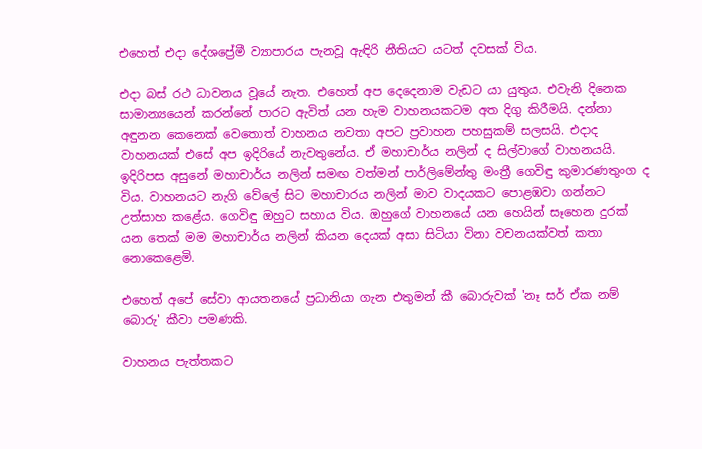එහෙත් එදා දේශප්‍රේමී ව්‍යාපාරය පැනවූ ඇඳිරි නීතියට යටත් දවසක් විය.

එදා බස් රථ ධාවනය වූයේ නැත. එහෙත් අප දෙදෙනාම වැඩට යා යුතුය. එවැනි දිනෙක සාමාන්‍යයෙන් කරන්නේ පාරට ඇවිත් යන හැම වාහනයකටම අත දිගු කිරීමයි. දන්නා අඳුනන කෙනෙක් වෙතොත් වාහනය නවතා අපට ප්‍රවාහන පහසුකම් සලසයි. එදාද වාහනයක් එසේ අප ඉදිරියේ නැවතුනේය. ඒ මහාචාර්ය නලින් ද සිල්වාගේ වාහනයයි. ඉදිරිපස අසුනේ මහාචාර්ය නලින් සමඟ වත්මන් පාර්ලිමේන්තු මංත්‍රී ගෙවිඳු කුමාරණතුංග ද විය. වාහනයට නැගි වේලේ සිට මහාචාරය නලින් මාව වාදයකට පොළඹවා ගන්නට උත්සාහ කළේය. ගෙවිඳු ඔහුට සහාය විය. ඔහුගේ වාහනයේ යන හෙයින් සෑහෙන දුරක් යන තෙක් මම මහාචාර්ය නලින් කියන දෙයක් අසා සිටියා විනා වචනයක්වත් කතා නොකෙළෙමි.

එහෙත් අපේ සේවා ආයතනයේ ප්‍රධානියා ගැන එතුමන් කී බොරුවක් 'නෑ සර් ඒක නම් බොරු' කීවා පමණකි.

වාහනය පැත්තකට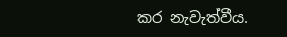කර නැවැත්වීය.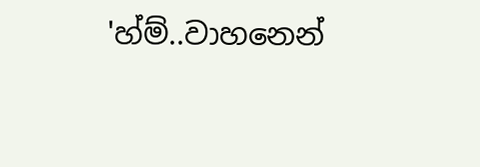'හ්ම්..වාහනෙන්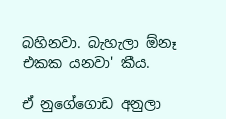බහිනවා. බැහැලා ඕනෑ එකක යනවා' කීය.

ඒ නුගේගොඩ අනුලා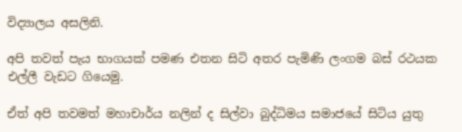විද්‍යාලය අසලිනි.

අපි තවත් පැය භාගයක් පමණ එතන සිටි අතර පැමිණි ලංගම බස් රථයක එල්ලී වැඩට ගියෙමු.

ඒත් අපි තවමත් මහාචාර්ය නලින් ද සිල්වා බුද්ධිමය සමාජයේ සිටිය යුතු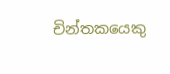චින්තකයෙකු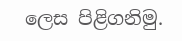ලෙස පිළිගනිමු.